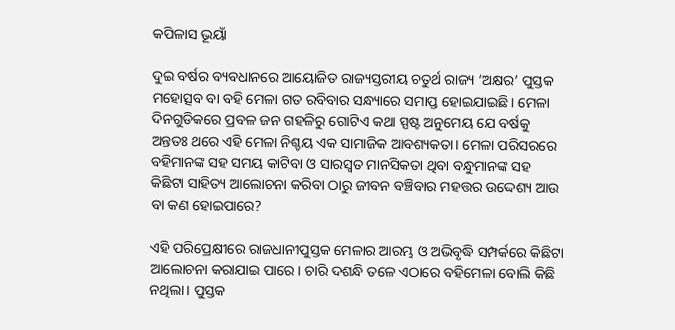କପିଳାସ ଭୂୟାଁ

ଦୁଇ ବର୍ଷର ବ୍ୟବଧାନରେ ଆୟୋଜିତ ରାଜ୍ୟସ୍ତରୀୟ ଚତୁର୍ଥ ରାଜ୍ୟ ‘ଅକ୍ଷର’ ପୁସ୍ତକ ମହୋତ୍ସବ ବା ବହି ମେଳା ଗତ ରବିବାର ସନ୍ଧ୍ୟାରେ ସମାପ୍ତ ହୋଇଯାଇଛି। ମେଳା ଦିନଗୁଡିକରେ ପ୍ରବଳ ଜନ ଗହଳିରୁ ଗୋଟିଏ କଥା ସ୍ପଷ୍ଟ ଅନୁମେୟ ଯେ ବର୍ଷକୁ ଅନ୍ତତଃ ଥରେ ଏହି ମେଳା ନିଶ୍ଚୟ ଏକ ସାମାଜିକ ଆବଶ୍ୟକତା। ମେଳା ପରିସରରେ ବହିମାନଙ୍କ ସହ ସମୟ କାଟିବା ଓ ସାରସ୍ଵତ ମାନସିକତା ଥିବା ବନ୍ଧୁମାନଙ୍କ ସହ କିଛିଟା ସାହିତ୍ୟ ଆଲୋଚନା କରିବା ଠାରୁ ଜୀବନ ବଞ୍ଚିବାର ମହତ୍ତର ଉଦ୍ଦେଶ୍ୟ ଆଉ ବା କଣ ହୋଇପାରେ?

ଏହି ପରିପ୍ରେକ୍ଷୀରେ ରାଜଧାନୀପୁସ୍ତକ ମେଳାର ଆରମ୍ଭ ଓ ଅଭିବୃଦ୍ଧି ସମ୍ପର୍କରେ କିଛିଟା ଆଲୋଚନା କରାଯାଇ ପାରେ। ଚାରି ଦଶନ୍ଧି ତଳେ ଏଠାରେ ବହିମେଳା ବୋଲି କିଛି ନଥିଲା। ପୁସ୍ତକ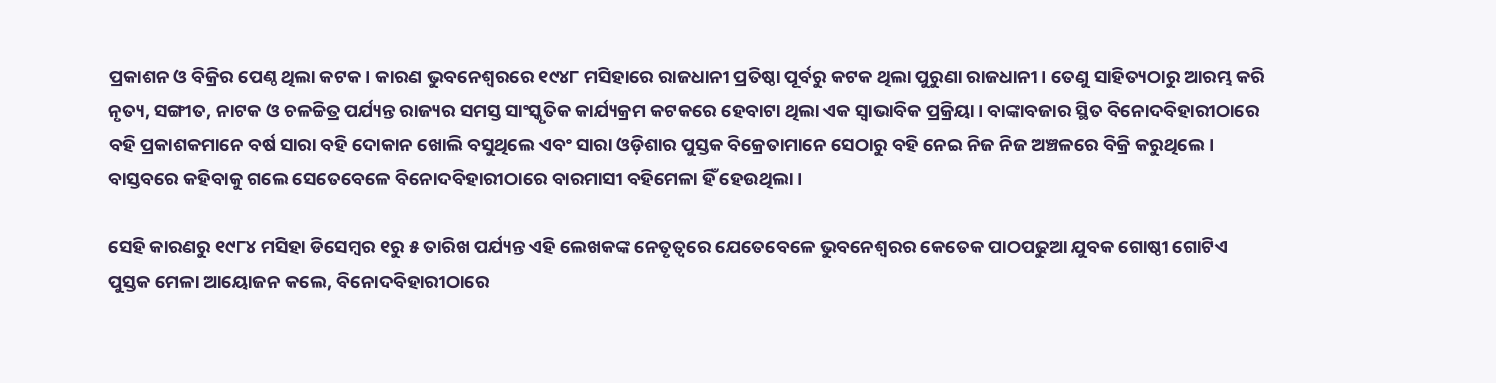ପ୍ରକାଶନ ଓ ବିକ୍ରିର ପେଣ୍ଠ ଥିଲା କଟକ। କାରଣ ଭୁବନେଶ୍ଵରରେ ୧୯୪୮ ମସିହାରେ ରାଜଧାନୀ ପ୍ରତିଷ୍ଠା ପୂର୍ବରୁ କଟକ ଥିଲା ପୁରୁଣା ରାଜଧାନୀ। ତେଣୁ ସାହିତ୍ୟଠାରୁ ଆରମ୍ଭ କରି ନୃତ୍ୟ, ସଙ୍ଗୀତ, ନାଟକ ଓ ଚଳଚ୍ଚିତ୍ର ପର୍ଯ୍ୟନ୍ତ ରାଜ୍ୟର ସମସ୍ତ ସାଂସ୍କୃତିକ କାର୍ଯ୍ୟକ୍ରମ କଟକରେ ହେବାଟା ଥିଲା ଏକ ସ୍ଵାଭାବିକ ପ୍ରକ୍ରିୟା। ବାଙ୍କାବଜାର ସ୍ଥିତ ବିନୋଦବିହାରୀଠାରେ ବହି ପ୍ରକାଶକମାନେ ବର୍ଷ ସାରା ବହି ଦୋକାନ ଖୋଲି ବସୁଥିଲେ ଏବଂ ସାରା ଓଡ଼ିଶାର ପୁସ୍ତକ ବିକ୍ରେତାମାନେ ସେଠାରୁ ବହି ନେଇ ନିଜ ନିଜ ଅଞ୍ଚଳରେ ବିକ୍ରି କରୁଥିଲେ। ବାସ୍ତବରେ କହିବାକୁ ଗଲେ ସେତେବେଳେ ବିନୋଦବିହାରୀଠାରେ ବାରମାସୀ ବହିମେଳା ହିଁ ହେଉଥିଲା।

ସେହି କାରଣରୁ ୧୯୮୪ ମସିହା ଡିସେମ୍ବର ୧ରୁ ୫ ତାରିଖ ପର୍ଯ୍ୟନ୍ତ ଏହି ଲେଖକଙ୍କ ନେତୃତ୍ଵରେ ଯେତେବେଳେ ଭୁବନେଶ୍ଵରର କେତେକ ପାଠପଢୁଆ ଯୁବକ ଗୋଷ୍ଠୀ ଗୋଟିଏ ପୁସ୍ତକ ମେଳା ଆୟୋଜନ କଲେ, ବିନୋଦବିହାରୀଠାରେ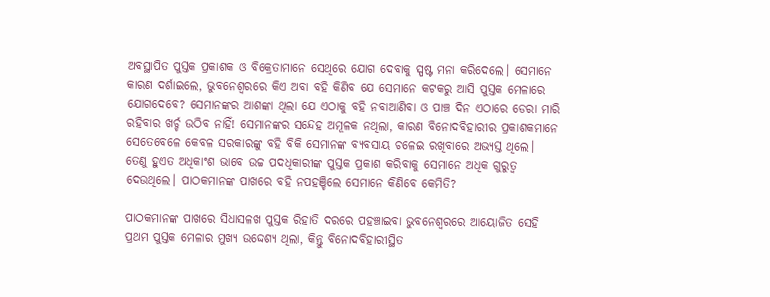ଅବସ୍ଥାପିତ ପୁସ୍ତକ ପ୍ରକାଶକ ଓ ବିକ୍ରେତାମାନେ ସେଥିରେ ଯୋଗ ଦେବାକୁ ସ୍ପଷ୍ଟ ମନା କରିଦେଲେ। ସେମାନେ କାରଣ ଦର୍ଶାଇଲେ, ଭୁବନେଶ୍ଵରରେ କିଏ ଅବା ବହି କିଣିବ ଯେ ସେମାନେ କଟକରୁ ଆସି ପୁସ୍ତକ ମେଳାରେ ଯୋଗଦେବେ? ସେମାନଙ୍କର ଆଶଙ୍କା ଥିଲା ଯେ ଏଠାକୁ ବହି ନବାଆଣିବା ଓ ପାଞ୍ଚ ଦିନ ଏଠାରେ ଡେରା ମାରି ରହିବାର ଖର୍ଚ୍ଚ ଉଠିବ ନାହିଁ! ସେମାନଙ୍କର ସନ୍ଦେହ ଅମୂଳକ ନଥିଲା, କାରଣ ବିନୋଦବିହାରୀର ପ୍ରକାଶକମାନେ ସେତେବେଳେ କେବଳ ସରକାରଙ୍କୁ ବହି ବିକି ସେମାନଙ୍କ ବ୍ୟବସାୟ ଚଳେଇ ରଖିବାରେ ଅଭ୍ୟସ୍ତ ଥିଲେ। ତେଣୁ ହୁଏତ ଅଧିକାଂଶ ଭାବେ ଉଚ୍ଚ ପଦଧିକାରୀଙ୍କ ପୁସ୍ତକ ପ୍ରକାଶ କରିବାକୁ ସେମାନେ ଅଧିକ ଗୁରୁତ୍ଵ ଦେଉଥିଲେ। ପାଠକମାନଙ୍କ ପାଖରେ ବହି ନପହଞ୍ଚିଲେ ସେମାନେ କିଣିବେ କେମିତି?

ପାଠକମାନଙ୍କ ପାଖରେ ସିଧାସଳଖ ପୁସ୍ତକ ରିହାତି ଦରରେ ପହଞ୍ଚାଇବା ଭୁବନେଶ୍ଵରରେ ଆୟୋଜିତ ସେହି ପ୍ରଥମ ପୁସ୍ତକ ମେଳାର ମୁଖ୍ୟ ଉଦ୍ଦେଶ୍ୟ ଥିଲା, କିନ୍ତୁ ବିନୋଦବିହାରୀସ୍ଥିତ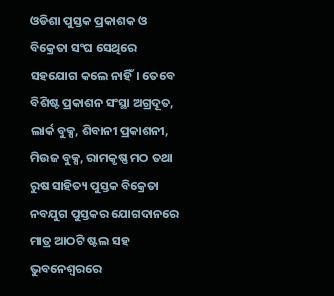ଓଡିଶା ପୁସ୍ତକ ପ୍ରକାଶକ ଓ ବିକ୍ରେତା ସଂଘ ସେଥିରେ ସହଯୋଗ କଲେ ନାହିଁ। ତେବେ ବିଶିଷ୍ଟ ପ୍ରକାଶନ ସଂସ୍ଥା ଅଗ୍ରଦୂତ, ଲାର୍କ ବୁକ୍ସ, ଶିବାନୀ ପ୍ରକାଶନୀ, ମିଉଜ ବୁକ୍ସ, ରାମକୃଷ୍ଣ ମଠ ତଥା ରୁଷ ସାହିତ୍ୟ ପୁସ୍ତକ ବିକ୍ରେତା ନବଯୁଗ ପୁସ୍ତକର ଯୋଗଦାନରେ ମାତ୍ର ଆଠଟି ଷ୍ଟଲ ସହ ଭୁବନେଶ୍ଵରରେ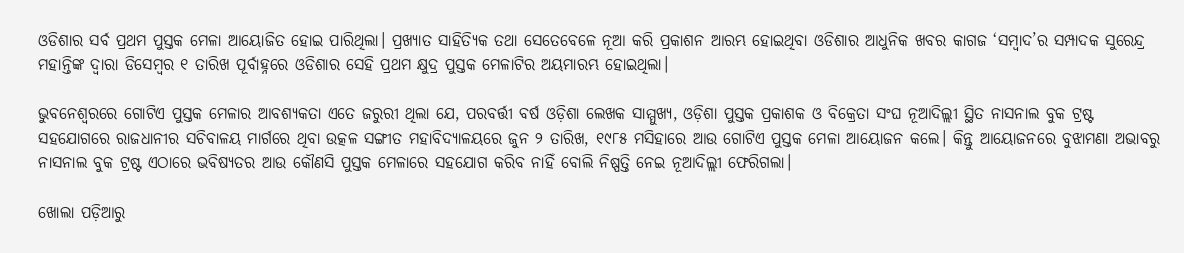ଓଡିଶାର ସର୍ବ ପ୍ରଥମ ପୁସ୍ତକ ମେଳା ଆୟୋଜିତ ହୋଇ ପାରିଥିଲା। ପ୍ରଖ୍ୟାତ ସାହିତ୍ୟିକ ତଥା ସେତେବେଳେ ନୂଆ କରି ପ୍ରକାଶନ ଆରମ୍ଭ ହୋଇଥିବା ଓଡିଶାର ଆଧୁନିକ ଖବର କାଗଜ ‘ସମ୍ବାଦ’ର ସମ୍ପାଦକ ସୁରେନ୍ଦ୍ର ମହାନ୍ତିଙ୍କ ଦ୍ଵାରା ଡିସେମ୍ବର ୧ ତାରିଖ ପୂର୍ବାହ୍ନରେ ଓଡିଶାର ସେହି ପ୍ରଥମ କ୍ଷୁଦ୍ର ପୁସ୍ତକ ମେଳାଟିର ଅୟମାରମ୍ଭ ହୋଇଥିଲା।

ଭୁବନେଶ୍ଵରରେ ଗୋଟିଏ ପୁସ୍ତକ ମେଳାର ଆବଶ୍ୟକତା ଏତେ ଜରୁରୀ ଥିଲା ଯେ, ପରବର୍ତ୍ତୀ ବର୍ଷ ଓଡ଼ିଶା ଲେଖକ ସାମ୍ମୁଖ୍ୟ, ଓଡ଼ିଶା ପୁସ୍ତକ ପ୍ରକାଶକ ଓ ବିକ୍ରେତା ସଂଘ ନୂଆଦିଲ୍ଲୀ ସ୍ଥିତ ନାସନାଲ ବୁକ ଟ୍ରଷ୍ଟ ସହଯୋଗରେ ରାଜଧାନୀର ସଚିବାଳୟ ମାର୍ଗରେ ଥିବା ଉତ୍କଳ ସଙ୍ଗୀତ ମହାବିଦ୍ୟାଳୟରେ ଜୁନ ୨ ତାରିଖ, ୧୯୮୫ ମସିହାରେ ଆଉ ଗୋଟିଏ ପୁସ୍ତକ ମେଳା ଆୟୋଜନ କଲେ। କିନ୍ତୁ ଆୟୋଜନରେ ବୁଝାମଣା ଅଭାବରୁ ନାସନାଲ ବୁକ ଟ୍ରଷ୍ଟ ଏଠାରେ ଭବିଷ୍ୟତର ଆଉ କୌଣସି ପୁସ୍ତକ ମେଳାରେ ସହଯୋଗ କରିବ ନାହିଁ ବୋଲି ନିଷ୍ପତ୍ତି ନେଇ ନୂଆଦିଲ୍ଲୀ ଫେରିଗଲା।

ଖୋଲା ପଡ଼ିଆରୁ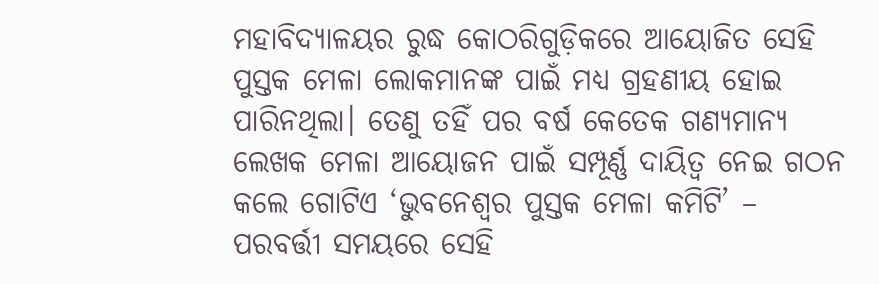ମହାବିଦ୍ୟାଳୟର ରୁଦ୍ଧ କୋଠରିଗୁଡ଼ିକରେ ଆୟୋଜିତ ସେହି ପୁସ୍ତକ ମେଳା ଲୋକମାନଙ୍କ ପାଇଁ ମଧ୍ୟ ଗ୍ରହଣୀୟ ହୋଇ ପାରିନଥିଲା। ତେଣୁ ତହିଁ ପର ବର୍ଷ କେତେକ ଗଣ୍ୟମାନ୍ୟ ଲେଖକ ମେଳା ଆୟୋଜନ ପାଇଁ ସମ୍ପୂର୍ଣ୍ଣ ଦାୟିତ୍ଵ ନେଇ ଗଠନ କଲେ ଗୋଟିଏ ‘ଭୁବନେଶ୍ଵର ପୁସ୍ତକ ମେଳା କମିଟି’ – ପରବର୍ତ୍ତୀ ସମୟରେ ସେହି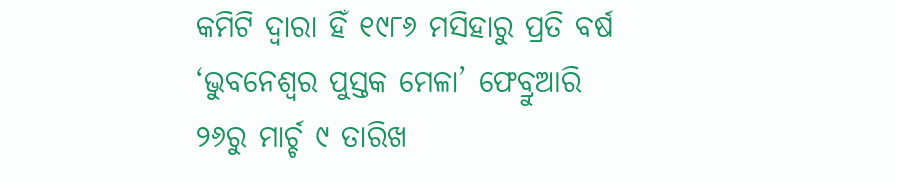କମିଟି ଦ୍ଵାରା ହିଁ ୧୯୮୬ ମସିହାରୁ ପ୍ରତି ବର୍ଷ ‘ଭୁବନେଶ୍ଵର ପୁସ୍ତକ ମେଳା’ ଫେବ୍ରୁଆରି ୨୬ରୁ ମାର୍ଚ୍ଚ ୯ ତାରିଖ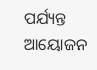ପର୍ଯ୍ୟନ୍ତ ଆୟୋଜନ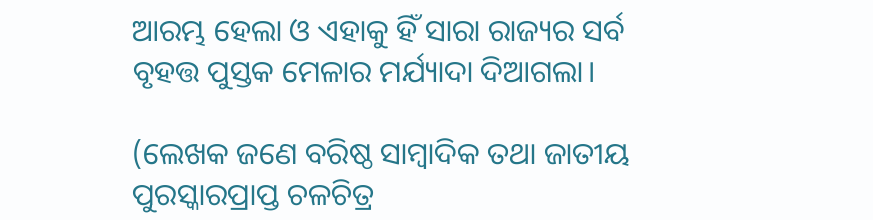ଆରମ୍ଭ ହେଲା ଓ ଏହାକୁ ହିଁ ସାରା ରାଜ୍ୟର ସର୍ବ ବୃହତ୍ତ ପୁସ୍ତକ ମେଳାର ମର୍ଯ୍ୟାଦା ଦିଆଗଲା।

(ଲେଖକ ଜଣେ ବରିଷ୍ଠ ସାମ୍ବାଦିକ ତଥା ଜାତୀୟ ପୁରସ୍କାରପ୍ରାପ୍ତ ଚଳଚିତ୍ର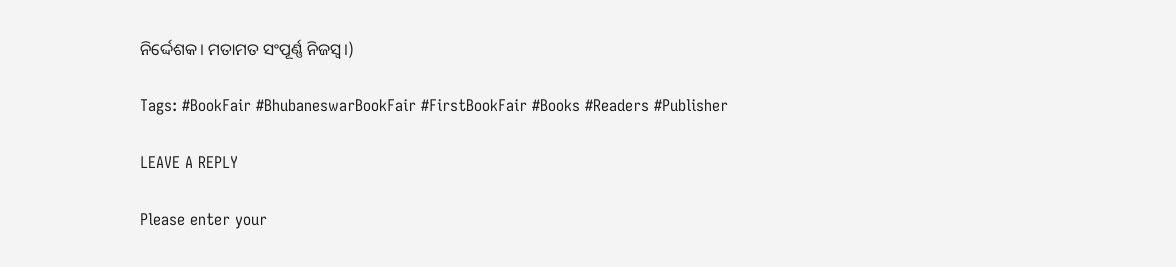ନିର୍ଦ୍ଦେଶକ। ମତାମତ ସଂପୂର୍ଣ୍ଣ ନିଜସ୍ଵ।)

Tags: #BookFair #BhubaneswarBookFair #FirstBookFair #Books #Readers #Publisher

LEAVE A REPLY

Please enter your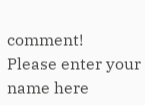comment!
Please enter your name here